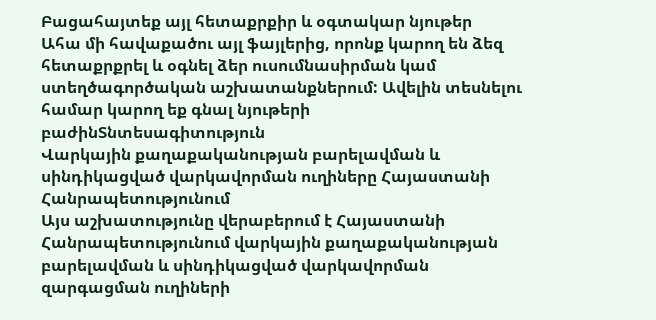Բացահայտեք այլ հետաքրքիր և օգտակար նյութեր
Ահա մի հավաքածու այլ ֆայլերից, որոնք կարող են ձեզ հետաքրքրել և օգնել ձեր ուսումնասիրման կամ ստեղծագործական աշխատանքներում: Ավելին տեսնելու համար կարող եք գնալ նյութերի բաժինՏնտեսագիտություն
Վարկային քաղաքականության բարելավման և սինդիկացված վարկավորման ուղիները Հայաստանի Հանրապետությունում
Այս աշխատությունը վերաբերում է Հայաստանի Հանրապետությունում վարկային քաղաքականության բարելավման և սինդիկացված վարկավորման զարգացման ուղիների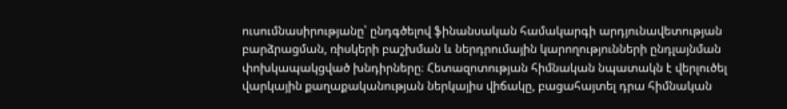ուսումնասիրությանը՝ ընդգծելով ֆինանսական համակարգի արդյունավետության բարձրացման, ռիսկերի բաշխման և ներդրումային կարողությունների ընդլայնման փոխկապակցված խնդիրները։ Հետազոտության հիմնական նպատակն է վերլուծել վարկային քաղաքականության ներկայիս վիճակը, բացահայտել դրա հիմնական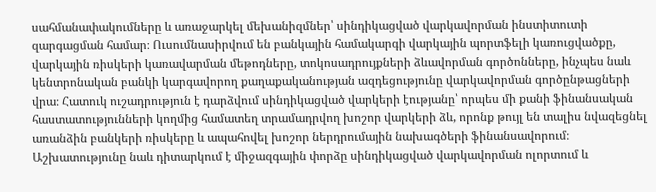սահմանափակումները և առաջարկել մեխանիզմներ՝ սինդիկացված վարկավորման ինստիտուտի զարգացման համար։ Ուսումնասիրվում են բանկային համակարգի վարկային պորտֆելի կառուցվածքը, վարկային ռիսկերի կառավարման մեթոդները, տոկոսադրույքների ձևավորման գործոնները, ինչպես նաև կենտրոնական բանկի կարգավորող քաղաքականության ազդեցությունը վարկավորման գործընթացների վրա։ Հատուկ ուշադրություն է դարձվում սինդիկացված վարկերի էությանը՝ որպես մի քանի ֆինանսական հաստատությունների կողմից համատեղ տրամադրվող խոշոր վարկերի ձև, որոնք թույլ են տալիս նվազեցնել առանձին բանկերի ռիսկերը և ապահովել խոշոր ներդրումային նախագծերի ֆինանսավորում։ Աշխատությունը նաև դիտարկում է միջազգային փորձը սինդիկացված վարկավորման ոլորտում և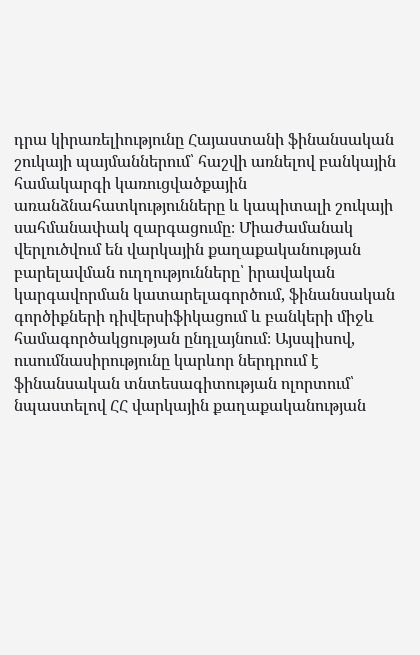դրա կիրառելիությունը Հայաստանի ֆինանսական շուկայի պայմաններում՝ հաշվի առնելով բանկային համակարգի կառուցվածքային առանձնահատկությունները և կապիտալի շուկայի սահմանափակ զարգացումը։ Միաժամանակ վերլուծվում են վարկային քաղաքականության բարելավման ուղղությունները՝ իրավական կարգավորման կատարելագործում, ֆինանսական գործիքների դիվերսիֆիկացում և բանկերի միջև համագործակցության ընդլայնում։ Այսպիսով, ուսումնասիրությունը կարևոր ներդրում է ֆինանսական տնտեսագիտության ոլորտում՝ նպաստելով ՀՀ վարկային քաղաքականության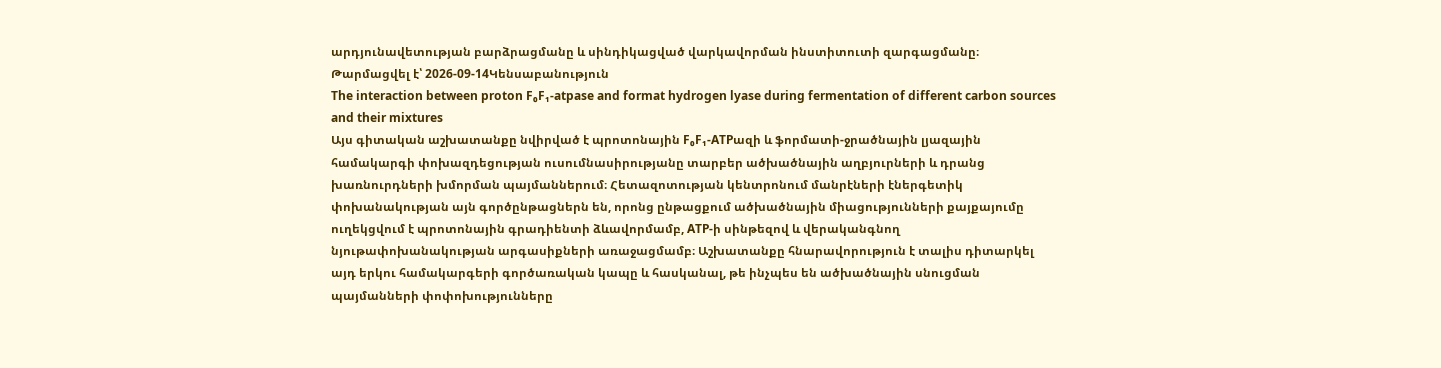արդյունավետության բարձրացմանը և սինդիկացված վարկավորման ինստիտուտի զարգացմանը։
Թարմացվել է՝ 2026-09-14Կենսաբանություն
The interaction between proton F₀F₁-atpase and format hydrogen lyase during fermentation of different carbon sources and their mixtures
Այս գիտական աշխատանքը նվիրված է պրոտոնային F₀F₁-ATPազի և ֆորմատի-ջրածնային լյազային համակարգի փոխազդեցության ուսումնասիրությանը տարբեր ածխածնային աղբյուրների և դրանց խառնուրդների խմորման պայմաններում։ Հետազոտության կենտրոնում մանրէների էներգետիկ փոխանակության այն գործընթացներն են, որոնց ընթացքում ածխածնային միացությունների քայքայումը ուղեկցվում է պրոտոնային գրադիենտի ձևավորմամբ, ATP-ի սինթեզով և վերականգնող նյութափոխանակության արգասիքների առաջացմամբ։ Աշխատանքը հնարավորություն է տալիս դիտարկել այդ երկու համակարգերի գործառական կապը և հասկանալ, թե ինչպես են ածխածնային սնուցման պայմանների փոփոխությունները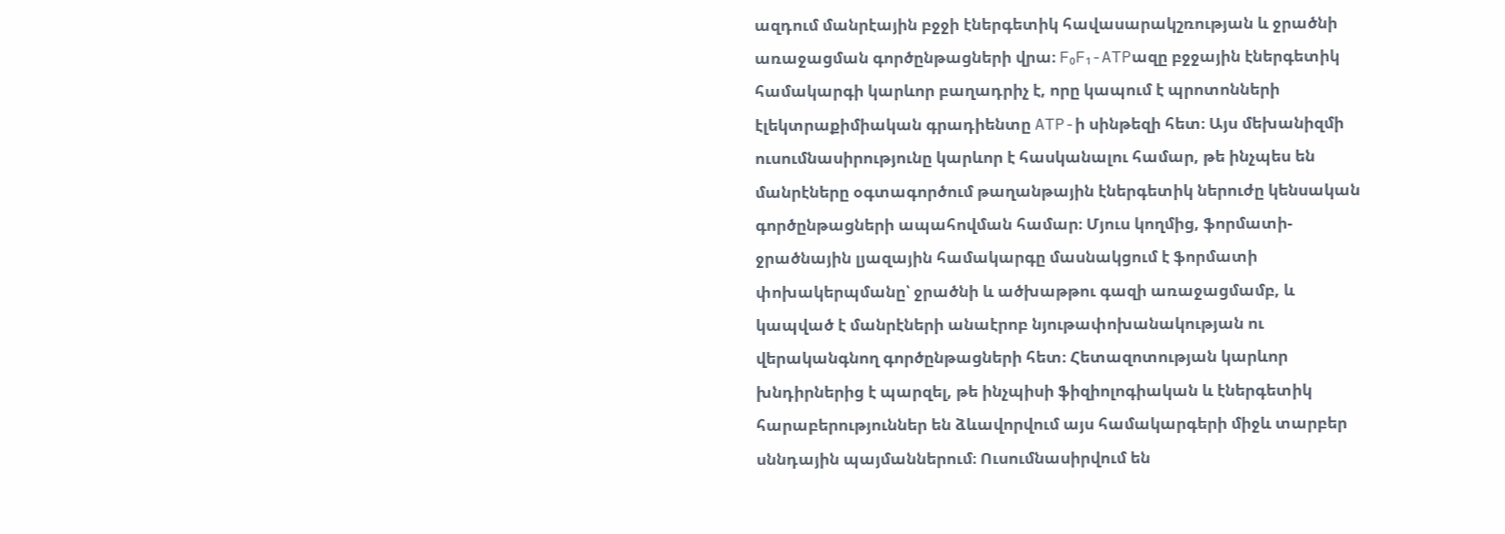ազդում մանրէային բջջի էներգետիկ հավասարակշռության և ջրածնի առաջացման գործընթացների վրա։ F₀F₁-ATPազը բջջային էներգետիկ համակարգի կարևոր բաղադրիչ է, որը կապում է պրոտոնների էլեկտրաքիմիական գրադիենտը ATP-ի սինթեզի հետ։ Այս մեխանիզմի ուսումնասիրությունը կարևոր է հասկանալու համար, թե ինչպես են մանրէները օգտագործում թաղանթային էներգետիկ ներուժը կենսական գործընթացների ապահովման համար։ Մյուս կողմից, ֆորմատի-ջրածնային լյազային համակարգը մասնակցում է ֆորմատի փոխակերպմանը՝ ջրածնի և ածխաթթու գազի առաջացմամբ, և կապված է մանրէների անաէրոբ նյութափոխանակության ու վերականգնող գործընթացների հետ։ Հետազոտության կարևոր խնդիրներից է պարզել, թե ինչպիսի ֆիզիոլոգիական և էներգետիկ հարաբերություններ են ձևավորվում այս համակարգերի միջև տարբեր սննդային պայմաններում։ Ուսումնասիրվում են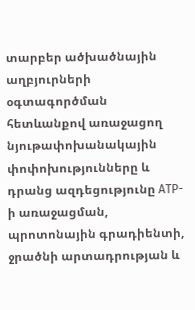տարբեր ածխածնային աղբյուրների օգտագործման հետևանքով առաջացող նյութափոխանակային փոփոխությունները և դրանց ազդեցությունը ATP-ի առաջացման, պրոտոնային գրադիենտի, ջրածնի արտադրության և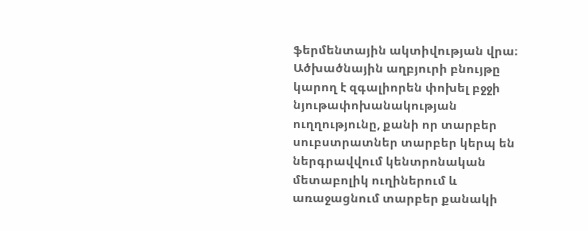ֆերմենտային ակտիվության վրա։ Ածխածնային աղբյուրի բնույթը կարող է զգալիորեն փոխել բջջի նյութափոխանակության ուղղությունը, քանի որ տարբեր սուբստրատներ տարբեր կերպ են ներգրավվում կենտրոնական մետաբոլիկ ուղիներում և առաջացնում տարբեր քանակի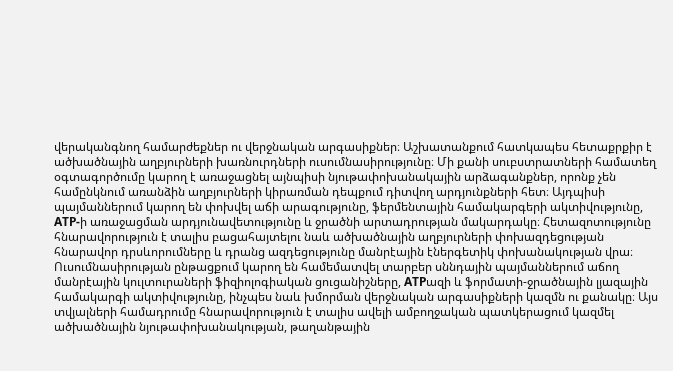վերականգնող համարժեքներ ու վերջնական արգասիքներ։ Աշխատանքում հատկապես հետաքրքիր է ածխածնային աղբյուրների խառնուրդների ուսումնասիրությունը։ Մի քանի սուբստրատների համատեղ օգտագործումը կարող է առաջացնել այնպիսի նյութափոխանակային արձագանքներ, որոնք չեն համընկնում առանձին աղբյուրների կիրառման դեպքում դիտվող արդյունքների հետ։ Այդպիսի պայմաններում կարող են փոխվել աճի արագությունը, ֆերմենտային համակարգերի ակտիվությունը, ATP-ի առաջացման արդյունավետությունը և ջրածնի արտադրության մակարդակը։ Հետազոտությունը հնարավորություն է տալիս բացահայտելու նաև ածխածնային աղբյուրների փոխազդեցության հնարավոր դրսևորումները և դրանց ազդեցությունը մանրէային էներգետիկ փոխանակության վրա։ Ուսումնասիրության ընթացքում կարող են համեմատվել տարբեր սննդային պայմաններում աճող մանրէային կուլտուրաների ֆիզիոլոգիական ցուցանիշները, ATPազի և ֆորմատի-ջրածնային լյազային համակարգի ակտիվությունը, ինչպես նաև խմորման վերջնական արգասիքների կազմն ու քանակը։ Այս տվյալների համադրումը հնարավորություն է տալիս ավելի ամբողջական պատկերացում կազմել ածխածնային նյութափոխանակության, թաղանթային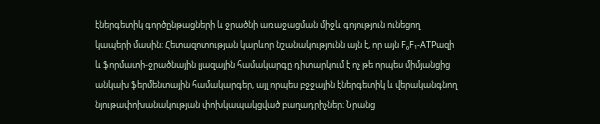էներգետիկ գործընթացների և ջրածնի առաջացման միջև գոյություն ունեցող կապերի մասին։ Հետազոտության կարևոր նշանակությունն այն է, որ այն F₀F₁-ATPազի և ֆորմատի-ջրածնային լյազային համակարգը դիտարկում է ոչ թե որպես միմյանցից անկախ ֆերմենտային համակարգեր, այլ որպես բջջային էներգետիկ և վերականգնող նյութափոխանակության փոխկապակցված բաղադրիչներ։ Նրանց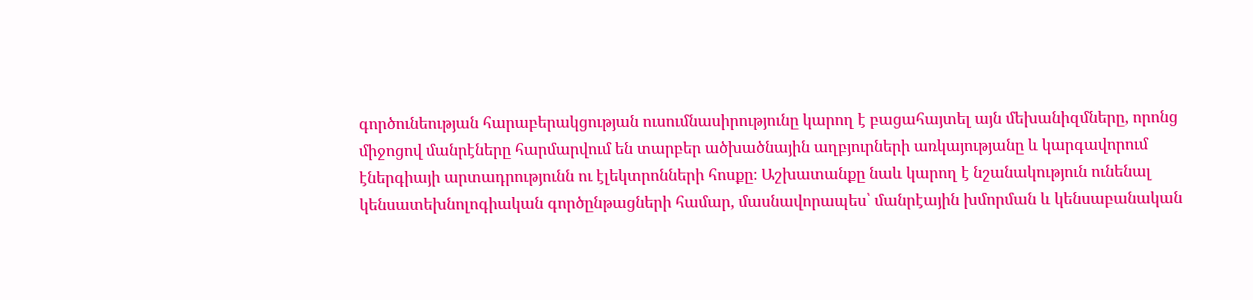գործունեության հարաբերակցության ուսումնասիրությունը կարող է բացահայտել այն մեխանիզմները, որոնց միջոցով մանրէները հարմարվում են տարբեր ածխածնային աղբյուրների առկայությանը և կարգավորում էներգիայի արտադրությունն ու էլեկտրոնների հոսքը։ Աշխատանքը նաև կարող է նշանակություն ունենալ կենսատեխնոլոգիական գործընթացների համար, մասնավորապես՝ մանրէային խմորման և կենսաբանական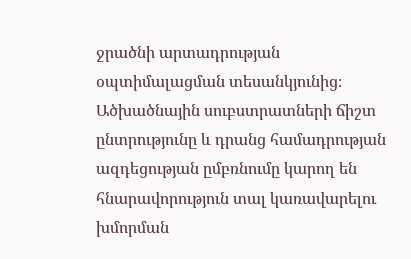ջրածնի արտադրության օպտիմալացման տեսանկյունից։ Ածխածնային սուբստրատների ճիշտ ընտրությունը և դրանց համադրության ազդեցության ըմբռնումը կարող են հնարավորություն տալ կառավարելու խմորման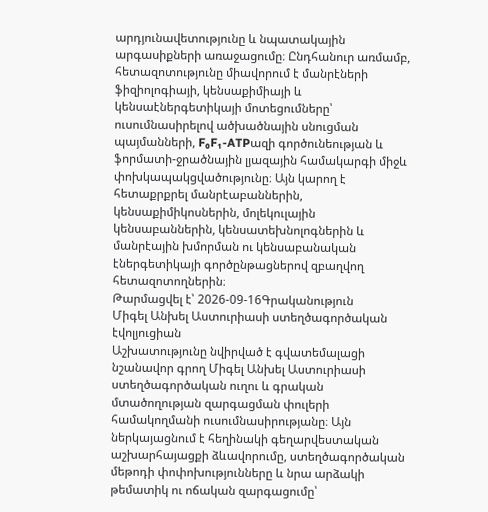արդյունավետությունը և նպատակային արգասիքների առաջացումը։ Ընդհանուր առմամբ, հետազոտությունը միավորում է մանրէների ֆիզիոլոգիայի, կենսաքիմիայի և կենսաէներգետիկայի մոտեցումները՝ ուսումնասիրելով ածխածնային սնուցման պայմանների, F₀F₁-ATPազի գործունեության և ֆորմատի-ջրածնային լյազային համակարգի միջև փոխկապակցվածությունը։ Այն կարող է հետաքրքրել մանրէաբաններին, կենսաքիմիկոսներին, մոլեկուլային կենսաբաններին, կենսատեխնոլոգներին և մանրէային խմորման ու կենսաբանական էներգետիկայի գործընթացներով զբաղվող հետազոտողներին։
Թարմացվել է՝ 2026-09-16Գրականություն
Միգել Անխել Աստուրիասի ստեղծագործական էվոլյուցիան
Աշխատությունը նվիրված է գվատեմալացի նշանավոր գրող Միգել Անխել Աստուրիասի ստեղծագործական ուղու և գրական մտածողության զարգացման փուլերի համակողմանի ուսումնասիրությանը։ Այն ներկայացնում է հեղինակի գեղարվեստական աշխարհայացքի ձևավորումը, ստեղծագործական մեթոդի փոփոխությունները և նրա արձակի թեմատիկ ու ոճական զարգացումը՝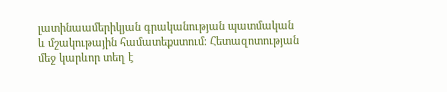լատինաամերիկյան գրականության պատմական և մշակութային համատեքստում։ Հետազոտության մեջ կարևոր տեղ է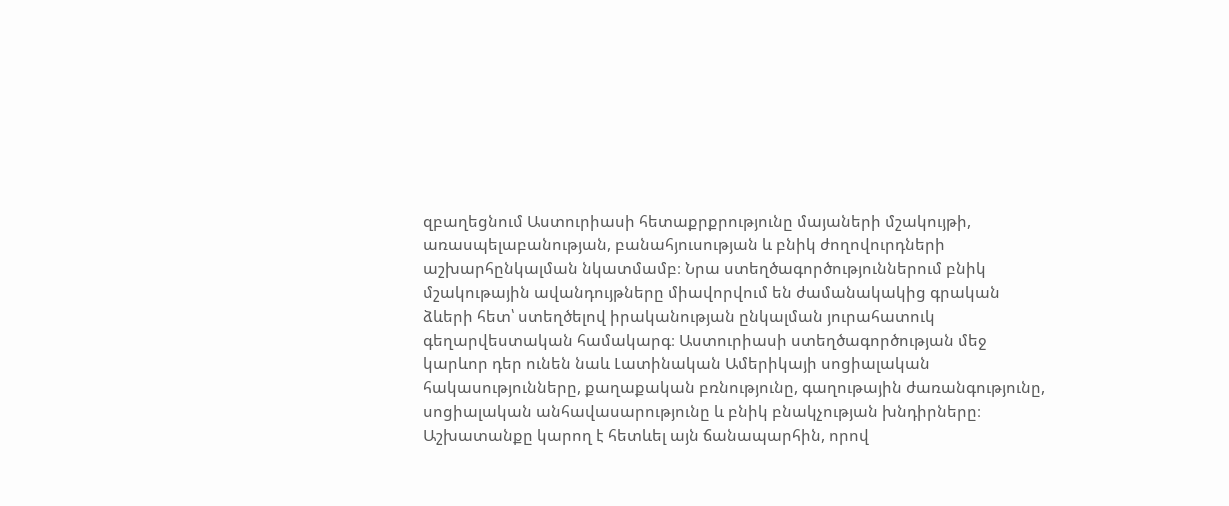զբաղեցնում Աստուրիասի հետաքրքրությունը մայաների մշակույթի, առասպելաբանության, բանահյուսության և բնիկ ժողովուրդների աշխարհընկալման նկատմամբ։ Նրա ստեղծագործություններում բնիկ մշակութային ավանդույթները միավորվում են ժամանակակից գրական ձևերի հետ՝ ստեղծելով իրականության ընկալման յուրահատուկ գեղարվեստական համակարգ։ Աստուրիասի ստեղծագործության մեջ կարևոր դեր ունեն նաև Լատինական Ամերիկայի սոցիալական հակասությունները, քաղաքական բռնությունը, գաղութային ժառանգությունը, սոցիալական անհավասարությունը և բնիկ բնակչության խնդիրները։ Աշխատանքը կարող է հետևել այն ճանապարհին, որով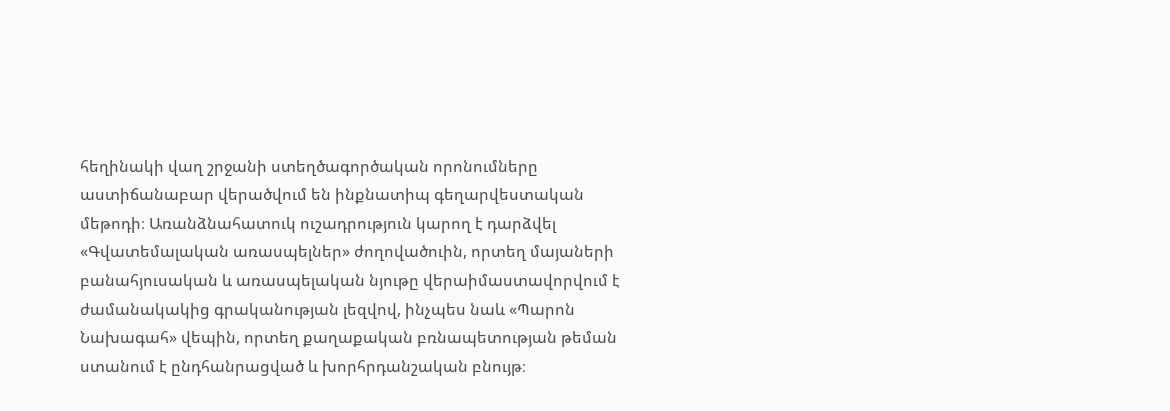հեղինակի վաղ շրջանի ստեղծագործական որոնումները աստիճանաբար վերածվում են ինքնատիպ գեղարվեստական մեթոդի։ Առանձնահատուկ ուշադրություն կարող է դարձվել «Գվատեմալական առասպելներ» ժողովածուին, որտեղ մայաների բանահյուսական և առասպելական նյութը վերաիմաստավորվում է ժամանակակից գրականության լեզվով, ինչպես նաև «Պարոն Նախագահ» վեպին, որտեղ քաղաքական բռնապետության թեման ստանում է ընդհանրացված և խորհրդանշական բնույթ։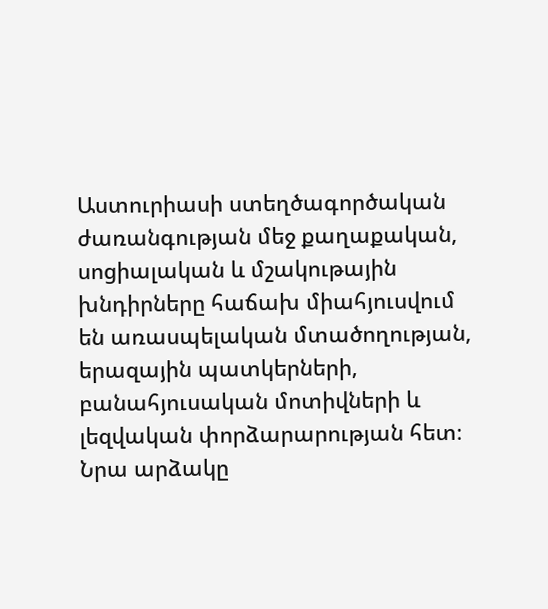Աստուրիասի ստեղծագործական ժառանգության մեջ քաղաքական, սոցիալական և մշակութային խնդիրները հաճախ միահյուսվում են առասպելական մտածողության, երազային պատկերների, բանահյուսական մոտիվների և լեզվական փորձարարության հետ։ Նրա արձակը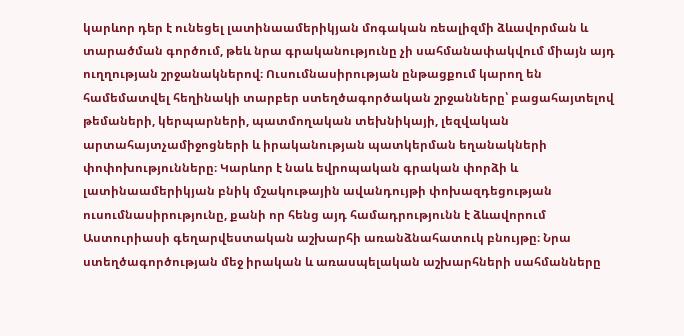կարևոր դեր է ունեցել լատինաամերիկյան մոգական ռեալիզմի ձևավորման և տարածման գործում, թեև նրա գրականությունը չի սահմանափակվում միայն այդ ուղղության շրջանակներով։ Ուսումնասիրության ընթացքում կարող են համեմատվել հեղինակի տարբեր ստեղծագործական շրջանները՝ բացահայտելով թեմաների, կերպարների, պատմողական տեխնիկայի, լեզվական արտահայտչամիջոցների և իրականության պատկերման եղանակների փոփոխությունները։ Կարևոր է նաև եվրոպական գրական փորձի և լատինաամերիկյան բնիկ մշակութային ավանդույթի փոխազդեցության ուսումնասիրությունը, քանի որ հենց այդ համադրությունն է ձևավորում Աստուրիասի գեղարվեստական աշխարհի առանձնահատուկ բնույթը։ Նրա ստեղծագործության մեջ իրական և առասպելական աշխարհների սահմանները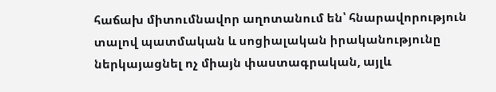հաճախ միտումնավոր աղոտանում են՝ հնարավորություն տալով պատմական և սոցիալական իրականությունը ներկայացնել ոչ միայն փաստագրական, այլև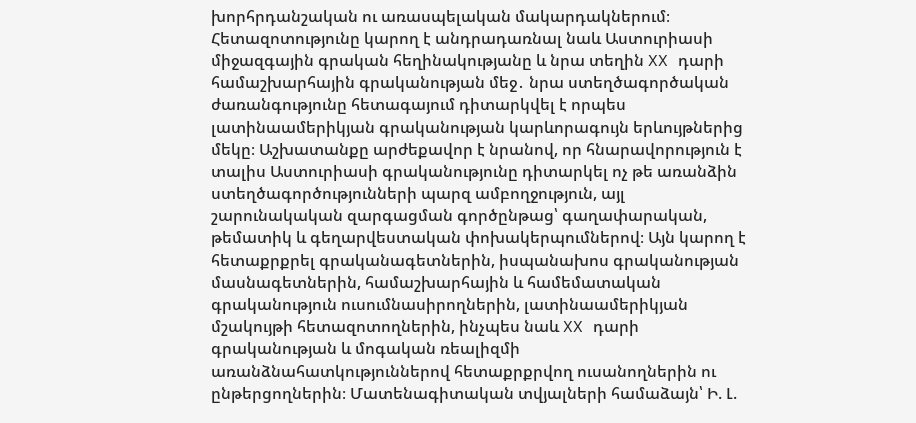խորհրդանշական ու առասպելական մակարդակներում։ Հետազոտությունը կարող է անդրադառնալ նաև Աստուրիասի միջազգային գրական հեղինակությանը և նրա տեղին XX դարի համաշխարհային գրականության մեջ․ նրա ստեղծագործական ժառանգությունը հետագայում դիտարկվել է որպես լատինաամերիկյան գրականության կարևորագույն երևույթներից մեկը։ Աշխատանքը արժեքավոր է նրանով, որ հնարավորություն է տալիս Աստուրիասի գրականությունը դիտարկել ոչ թե առանձին ստեղծագործությունների պարզ ամբողջություն, այլ շարունակական զարգացման գործընթաց՝ գաղափարական, թեմատիկ և գեղարվեստական փոխակերպումներով։ Այն կարող է հետաքրքրել գրականագետներին, իսպանախոս գրականության մասնագետներին, համաշխարհային և համեմատական գրականություն ուսումնասիրողներին, լատինաամերիկյան մշակույթի հետազոտողներին, ինչպես նաև XX դարի գրականության և մոգական ռեալիզմի առանձնահատկություններով հետաքրքրվող ուսանողներին ու ընթերցողներին։ Մատենագիտական տվյալների համաձայն՝ Ի. Լ.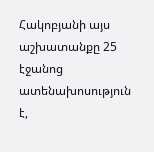Հակոբյանի այս աշխատանքը 25 էջանոց ատենախոսություն է,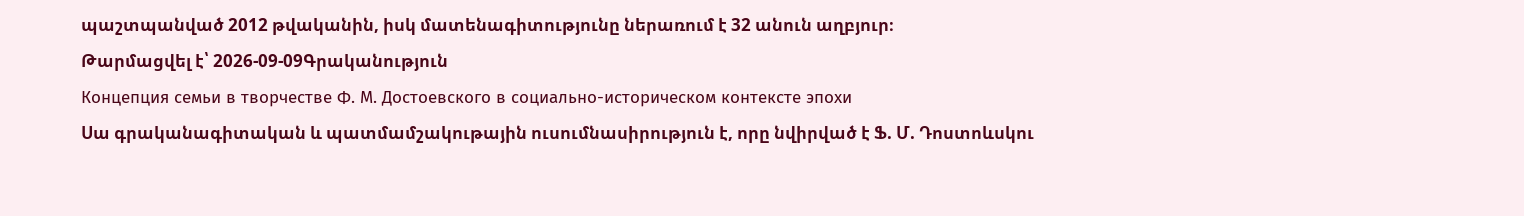պաշտպանված 2012 թվականին, իսկ մատենագիտությունը ներառում է 32 անուն աղբյուր։
Թարմացվել է՝ 2026-09-09Գրականություն
Концепция семьи в творчестве Ф. М. Достоевского в социально-историческом контексте эпохи
Սա գրականագիտական և պատմամշակութային ուսումնասիրություն է, որը նվիրված է Ֆ. Մ. Դոստոևսկու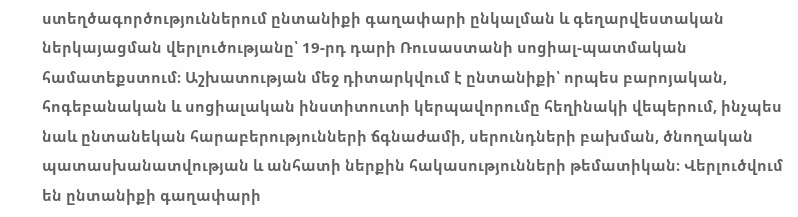ստեղծագործություններում ընտանիքի գաղափարի ընկալման և գեղարվեստական ներկայացման վերլուծությանը՝ 19-րդ դարի Ռուսաստանի սոցիալ-պատմական համատեքստում։ Աշխատության մեջ դիտարկվում է ընտանիքի՝ որպես բարոյական, հոգեբանական և սոցիալական ինստիտուտի կերպավորումը հեղինակի վեպերում, ինչպես նաև ընտանեկան հարաբերությունների ճգնաժամի, սերունդների բախման, ծնողական պատասխանատվության և անհատի ներքին հակասությունների թեմատիկան։ Վերլուծվում են ընտանիքի գաղափարի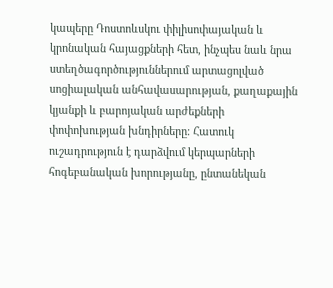կապերը Դոստոևսկու փիլիսոփայական և կրոնական հայացքների հետ, ինչպես նաև նրա ստեղծագործություններում արտացոլված սոցիալական անհավասարության, քաղաքային կյանքի և բարոյական արժեքների փոփոխության խնդիրները։ Հատուկ ուշադրություն է դարձվում կերպարների հոգեբանական խորությանը, ընտանեկան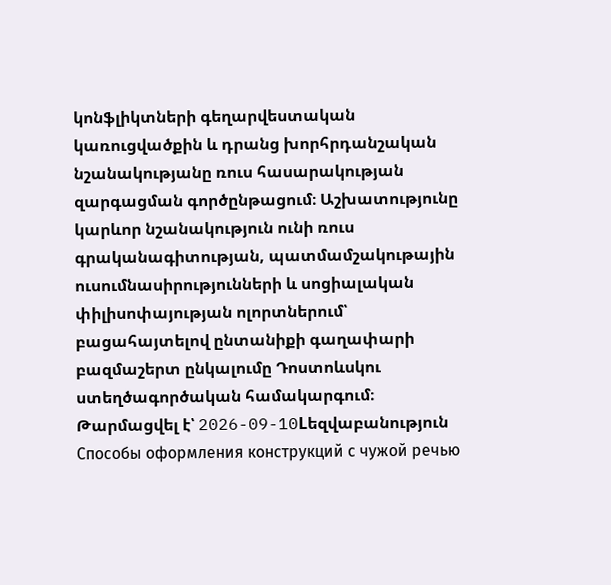կոնֆլիկտների գեղարվեստական կառուցվածքին և դրանց խորհրդանշական նշանակությանը ռուս հասարակության զարգացման գործընթացում։ Աշխատությունը կարևոր նշանակություն ունի ռուս գրականագիտության, պատմամշակութային ուսումնասիրությունների և սոցիալական փիլիսոփայության ոլորտներում՝ բացահայտելով ընտանիքի գաղափարի բազմաշերտ ընկալումը Դոստոևսկու ստեղծագործական համակարգում։
Թարմացվել է՝ 2026-09-10Lեզվաբանություն
Способы оформления конструкций с чужой речью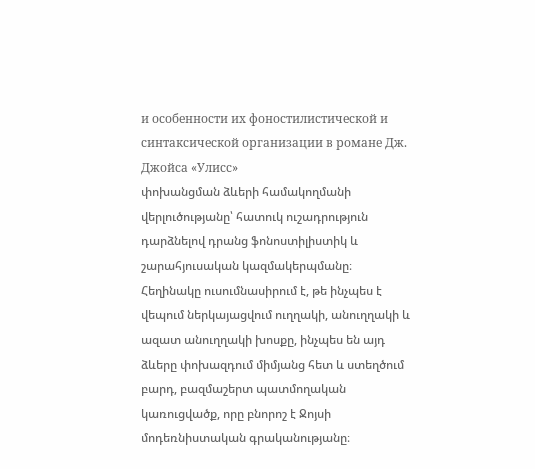и особенности их фоностилистической и синтаксической организации в романе Дж. Джойса «Улисс»
փոխանցման ձևերի համակողմանի վերլուծությանը՝ հատուկ ուշադրություն դարձնելով դրանց ֆոնոստիլիստիկ և շարահյուսական կազմակերպմանը։ Հեղինակը ուսումնասիրում է, թե ինչպես է վեպում ներկայացվում ուղղակի, անուղղակի և ազատ անուղղակի խոսքը, ինչպես են այդ ձևերը փոխազդում միմյանց հետ և ստեղծում բարդ, բազմաշերտ պատմողական կառուցվածք, որը բնորոշ է Ջոյսի մոդեռնիստական գրականությանը։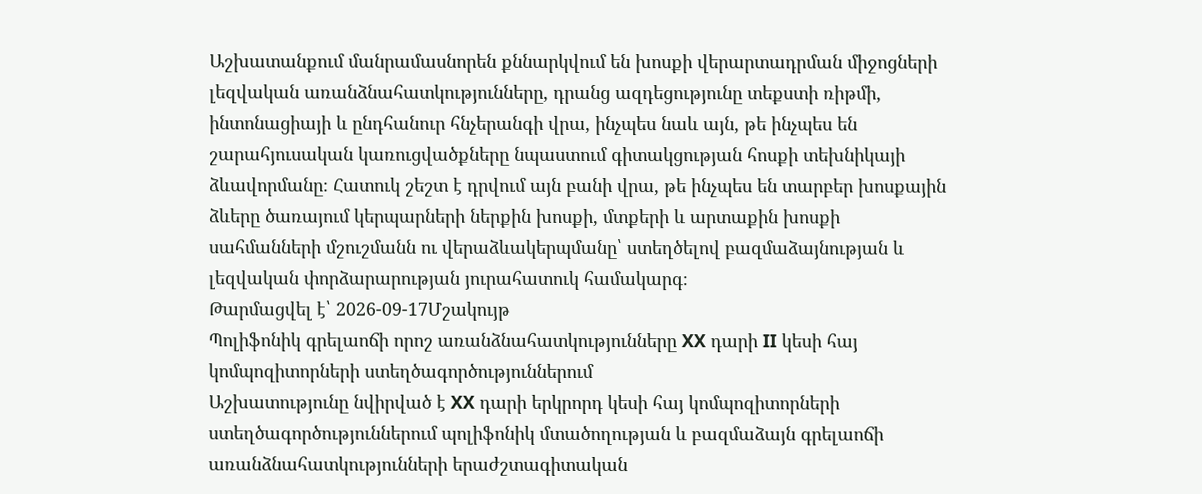Աշխատանքում մանրամասնորեն քննարկվում են խոսքի վերարտադրման միջոցների լեզվական առանձնահատկությունները, դրանց ազդեցությունը տեքստի ռիթմի, ինտոնացիայի և ընդհանուր հնչերանգի վրա, ինչպես նաև այն, թե ինչպես են շարահյուսական կառուցվածքները նպաստում գիտակցության հոսքի տեխնիկայի ձևավորմանը։ Հատուկ շեշտ է դրվում այն բանի վրա, թե ինչպես են տարբեր խոսքային ձևերը ծառայում կերպարների ներքին խոսքի, մտքերի և արտաքին խոսքի սահմանների մշուշմանն ու վերաձևակերպմանը՝ ստեղծելով բազմաձայնության և լեզվական փորձարարության յուրահատուկ համակարգ։
Թարմացվել է՝ 2026-09-17Մշակույթ
Պոլիֆոնիկ գրելաոճի որոշ առանձնահատկությունները XX դարի II կեսի հայ կոմպոզիտորների ստեղծագործություններում
Աշխատությունը նվիրված է XX դարի երկրորդ կեսի հայ կոմպոզիտորների ստեղծագործություններում պոլիֆոնիկ մտածողության և բազմաձայն գրելաոճի առանձնահատկությունների երաժշտագիտական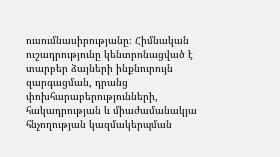ուսումնասիրությանը։ Հիմնական ուշադրությունը կենտրոնացված է տարբեր ձայների ինքնուրույն զարգացման, դրանց փոխհարաբերությունների, հակադրության և միաժամանակյա հնչողության կազմակերպման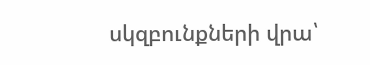սկզբունքների վրա՝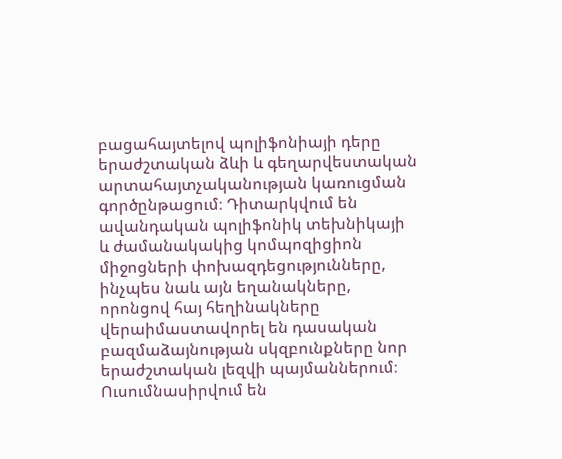բացահայտելով պոլիֆոնիայի դերը երաժշտական ձևի և գեղարվեստական արտահայտչականության կառուցման գործընթացում։ Դիտարկվում են ավանդական պոլիֆոնիկ տեխնիկայի և ժամանակակից կոմպոզիցիոն միջոցների փոխազդեցությունները, ինչպես նաև այն եղանակները, որոնցով հայ հեղինակները վերաիմաստավորել են դասական բազմաձայնության սկզբունքները նոր երաժշտական լեզվի պայմաններում։ Ուսումնասիրվում են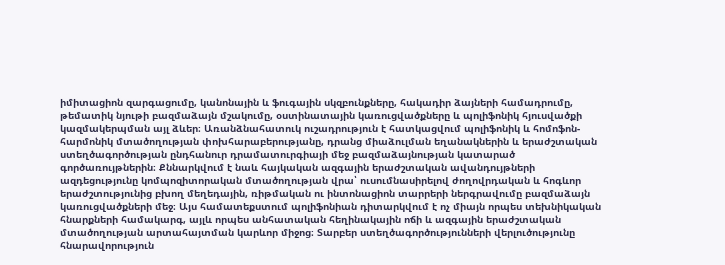իմիտացիոն զարգացումը, կանոնային և ֆուգային սկզբունքները, հակադիր ձայների համադրումը, թեմատիկ նյութի բազմաձայն մշակումը, օստինատային կառուցվածքները և պոլիֆոնիկ հյուսվածքի կազմակերպման այլ ձևեր։ Առանձնահատուկ ուշադրություն է հատկացվում պոլիֆոնիկ և հոմոֆոն-հարմոնիկ մտածողության փոխհարաբերությանը, դրանց միաձուլման եղանակներին և երաժշտական ստեղծագործության ընդհանուր դրամատուրգիայի մեջ բազմաձայնության կատարած գործառույթներին։ Քննարկվում է նաև հայկական ազգային երաժշտական ավանդույթների ազդեցությունը կոմպոզիտորական մտածողության վրա՝ ուսումնասիրելով ժողովրդական և հոգևոր երաժշտությունից բխող մեղեդային, ռիթմական ու ինտոնացիոն տարրերի ներգրավումը բազմաձայն կառուցվածքների մեջ։ Այս համատեքստում պոլիֆոնիան դիտարկվում է ոչ միայն որպես տեխնիկական հնարքների համակարգ, այլև որպես անհատական հեղինակային ոճի և ազգային երաժշտական մտածողության արտահայտման կարևոր միջոց։ Տարբեր ստեղծագործությունների վերլուծությունը հնարավորություն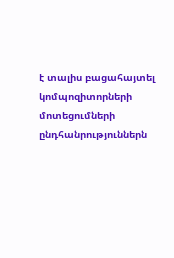է տալիս բացահայտել կոմպոզիտորների մոտեցումների ընդհանրություններն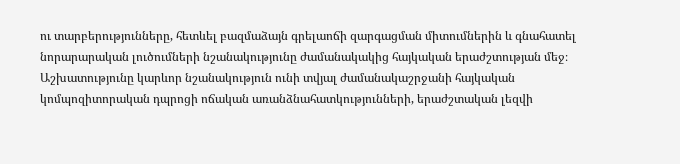ու տարբերությունները, հետևել բազմաձայն գրելաոճի զարգացման միտումներին և գնահատել նորարարական լուծումների նշանակությունը ժամանակակից հայկական երաժշտության մեջ։ Աշխատությունը կարևոր նշանակություն ունի տվյալ ժամանակաշրջանի հայկական կոմպոզիտորական դպրոցի ոճական առանձնահատկությունների, երաժշտական լեզվի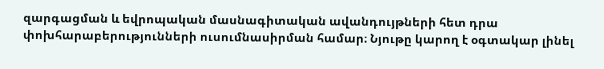զարգացման և եվրոպական մասնագիտական ավանդույթների հետ դրա փոխհարաբերությունների ուսումնասիրման համար։ Նյութը կարող է օգտակար լինել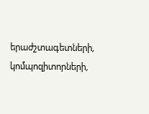երաժշտագետների, կոմպոզիտորների,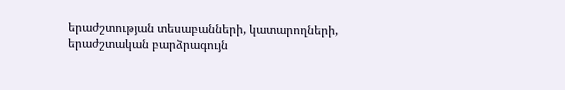երաժշտության տեսաբանների, կատարողների, երաժշտական բարձրագույն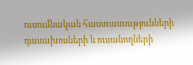ուսումնական հաստատությունների դասախոսների և ուսանողների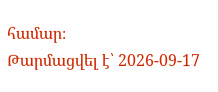համար։
Թարմացվել է՝ 2026-09-17